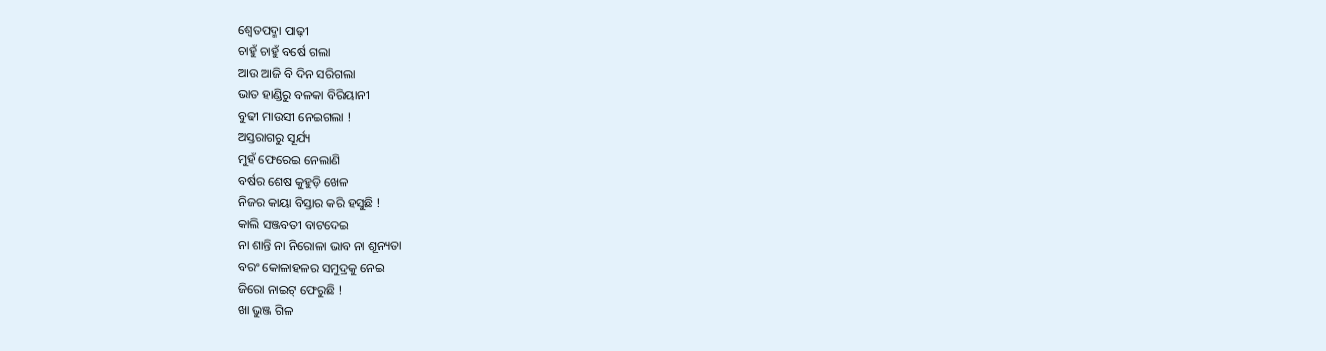ଶ୍ଵେତପଦ୍ମା ପାଢ଼ୀ
ଚାହୁଁ ଚାହୁଁ ବର୍ଷେ ଗଲା
ଆଉ ଆଜି ବି ଦିନ ସରିଗଲା
ଭାତ ହାଣ୍ଡିରୁ ବଳକା ବିରିୟାନୀ
ବୁଢୀ ମାଉସୀ ନେଇଗଲା !
ଅସ୍ତରାଗରୁ ସୂର୍ଯ୍ୟ
ମୁହଁ ଫେରେଇ ନେଲାଣି
ବର୍ଷର ଶେଷ କୁହୁଡ଼ି ଖେଳ
ନିଜର କାୟା ବିସ୍ତାର କରି ହସୁଛି !
କାଲି ସଞ୍ଜବତୀ ବାଟଦେଇ
ନା ଶାନ୍ତି ନା ନିରୋଳା ଭାବ ନା ଶୂନ୍ୟତା
ବରଂ କୋଳାହଳର ସମୁଦ୍ରକୁ ନେଇ
ଜିରୋ ନାଇଟ୍ ଫେରୁଛି !
ଖା ଭୁଞ୍ଜ ଗିଳ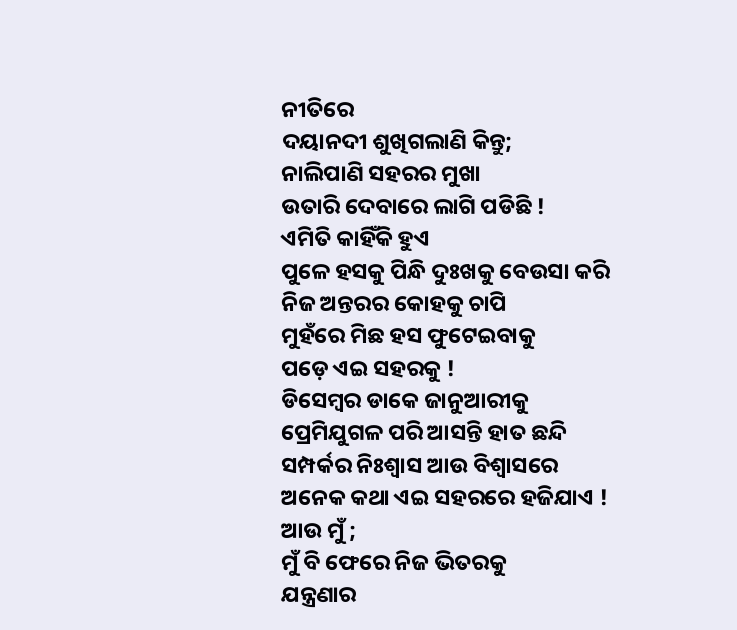ନୀତିରେ
ଦୟାନଦୀ ଶୁଖିଗଲାଣି କିନ୍ତୁ;
ନାଲିପାଣି ସହରର ମୁଖା
ଉତାରି ଦେବାରେ ଲାଗି ପଡିଛି !
ଏମିତି କାହିଁକି ହୁଏ
ପୁଳେ ହସକୁ ପିନ୍ଧି ଦୁଃଖକୁ ବେଉସା କରି
ନିଜ ଅନ୍ତରର କୋହକୁ ଚାପି
ମୁହଁରେ ମିଛ ହସ ଫୁଟେଇବାକୁ
ପଡ଼େ ଏଇ ସହରକୁ !
ଡିସେମ୍ବର ଡାକେ ଜାନୁଆରୀକୁ
ପ୍ରେମିଯୁଗଳ ପରି ଆସନ୍ତି ହାତ ଛନ୍ଦି
ସମ୍ପର୍କର ନିଃଶ୍ବାସ ଆଉ ବିଶ୍ବାସରେ
ଅନେକ କଥା ଏଇ ସହରରେ ହଜିଯାଏ !
ଆଉ ମୁଁ ;
ମୁଁ ବି ଫେରେ ନିଜ ଭିତରକୁ
ଯନ୍ତ୍ରଣାର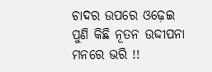ଚାଦର ଉପରେ ଓଢ଼େଇ
ପୁଣି କିଛି ନୂତନ ଉଦ୍ଦୀପନା ମନରେ ଭରି !!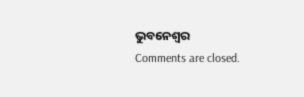ଭୁବନେଶ୍ବର
Comments are closed.